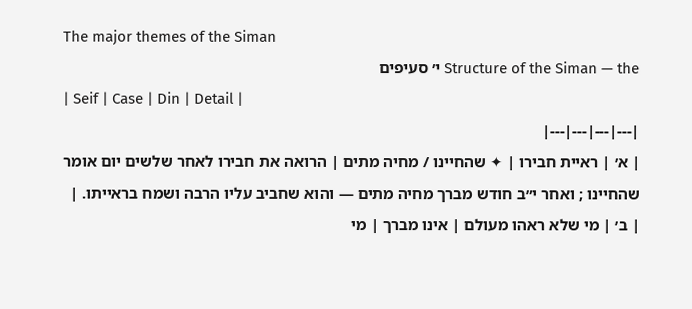The major themes of the Siman
Structure of the Siman — the י׳ סעיפים
| Seif | Case | Din | Detail |
|---|---|---|---|
| א׳ | ראיית חבירו | ✦ שהחיינו / מחיה מתים | הרואה את חבירו לאחר שלשים יום אומר שהחיינו ; ואחר י״ב חודש מברך מחיה מתים — והוא שחביב עליו הרבה ושמח בראייתו. |
| ב׳ | מי שלא ראהו מעולם | אינו מברך | מי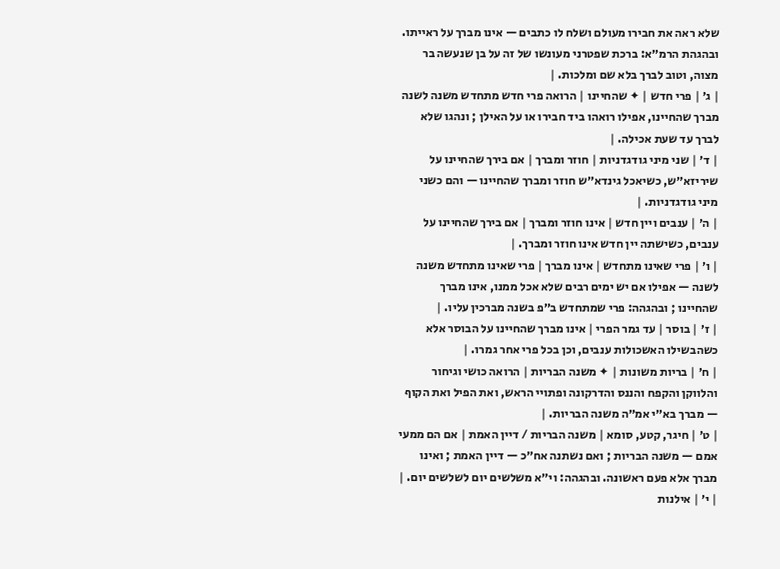שלא ראה את חבירו מעולם ושלח לו כתבים — אינו מברך על ראייתו. ובהגהת הרמ״א: ברכת שפטרני מעונשו של זה על בן שנעשה בר מצוה, וטוב לברך בלא שם ומלכות. |
| ג׳ | פרי חדש | ✦ שהחיינו | הרואה פרי חדש מתחדש משנה לשנה מברך שהחיינו, אפילו רואהו ביד חבירו או על האילן ; ונהגו שלא לברך עד שעת אכילה. |
| ד׳ | שני מיני גודגדניות | חוזר ומברך | אם בירך שהחיינו על שיריזא״ש, כשיאכל גינדא״ש חוזר ומברך שהחיינו — והם כשני מיני גודגדניות. |
| ה׳ | ענבים ויין חדש | אינו חוזר ומברך | אם בירך שהחיינו על ענבים, כשישתה יין חדש אינו חוזר ומברך. |
| ו׳ | פרי שאינו מתחדש | אינו מברך | פרי שאינו מתחדש משנה לשנה — אפילו אם יש ימים רבים שלא אכל ממנו, אינו מברך שהחיינו ; ובהגהה: פרי שמתחדש ב״פ בשנה מברכין עליו. |
| ז׳ | בוסר | עד גמר הפרי | אינו מברך שהחיינו על הבוסר אלא כשהבשילו האשכולות ענבים, וכן בכל פרי אחר גמרו. |
| ח׳ | בריות משונות | ✦ משנה הבריות | הרואה כושי וגיחור והלווקן והקפח והננס והדרקונה ופתויי הראש, ואת הפיל ואת הקוף — מברך בא״י אמ״ה משנה הבריות. |
| ט׳ | חיגר, קטע, סומא | משנה הבריות / דיין האמת | אם הם ממעי אמם — משנה הבריות ; ואם נשתנה אח״כ — דיין האמת ; ואינו מברך אלא פעם ראשונה. ובהגהה: וי״א משלשים יום לשלשים יום. |
| י׳ | אילנות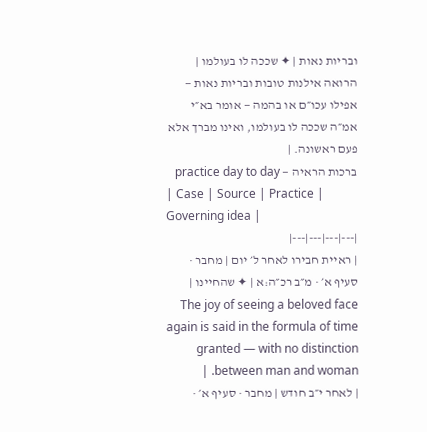ובריות נאות | ✦ שככה לו בעולמו | הרואה אילנות טובות ובריות נאות — אפילו עכו״ם או בהמה — אומר בא״י אמ״ה שככה לו בעולמו, ואינו מברך אלא פעם ראשונה. |
ברכות הראיה — practice day to day
| Case | Source | Practice | Governing idea |
|---|---|---|---|
| ראיית חבירו לאחר ל׳ יום | מחבר · סעיף א׳ · מ״ב רכ״ה:א | ✦ שהחיינו | The joy of seeing a beloved face again is said in the formula of time granted — with no distinction between man and woman. |
| לאחר י״ב חודש | מחבר · סעיף א׳ ·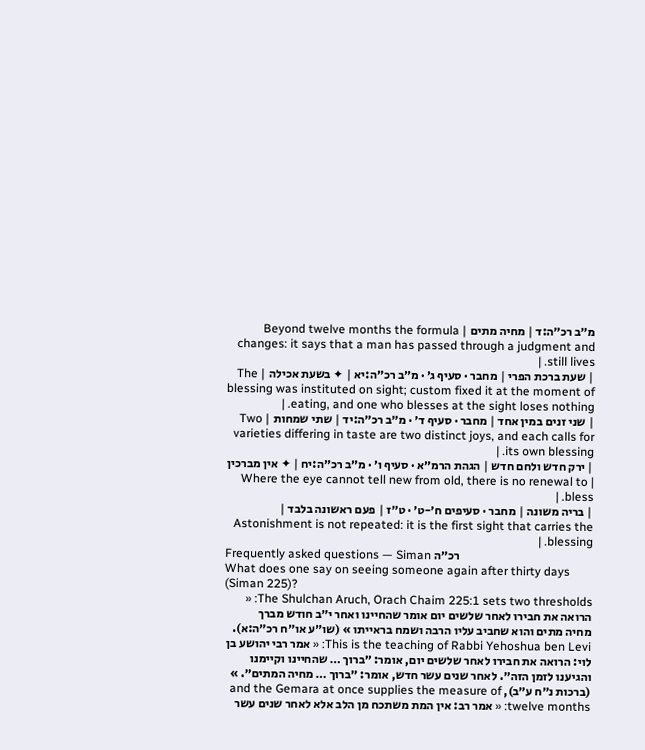מ״ב רכ״ה:ד | מחיה מתים | Beyond twelve months the formula changes: it says that a man has passed through a judgment and still lives. |
| שעת ברכת הפרי | מחבר · סעיף ג׳ · מ״ב רכ״ה:יא | ✦ בשעת אכילה | The blessing was instituted on sight; custom fixed it at the moment of eating, and one who blesses at the sight loses nothing. |
| שני זנים במין אחד | מחבר · סעיף ד׳ · מ״ב רכ״ה:יד | שתי שמחות | Two varieties differing in taste are two distinct joys, and each calls for its own blessing. |
| ירק חדש ולחם חדש | הגהת הרמ״א · סעיף ו׳ · מ״ב רכ״ה:יח | ✦ אין מברכין | Where the eye cannot tell new from old, there is no renewal to bless. |
| בריה משונה | מחבר · סעיפים ח׳-ט׳ · ט״ז | פעם ראשונה בלבד | Astonishment is not repeated: it is the first sight that carries the blessing. |
Frequently asked questions — Siman רכ״ה
What does one say on seeing someone again after thirty days (Siman 225)?
The Shulchan Aruch, Orach Chaim 225:1 sets two thresholds: « הרואה את חבירו לאחר שלשים יום אומר שהחיינו ואחר י״ב חודש מברך מחיה מתים והוא שחביב עליו הרבה ושמח בראייתו » (שו״ע או״ח רכ״ה:א). This is the teaching of Rabbi Yehoshua ben Levi: « אמר רבי יהושע בן לוי: הרואה את חבירו לאחר שלשים יום, אומר: ״ברוך … שהחיינו וקיימנו והגיענו לזמן הזה״. לאחר שנים עשר חדש, אומר: ״ברוך … מחיה המתים״. » (ברכות נ״ח ע״ב), and the Gemara at once supplies the measure of twelve months: « אמר רב: אין המת משתכח מן הלב אלא לאחר שנים עשר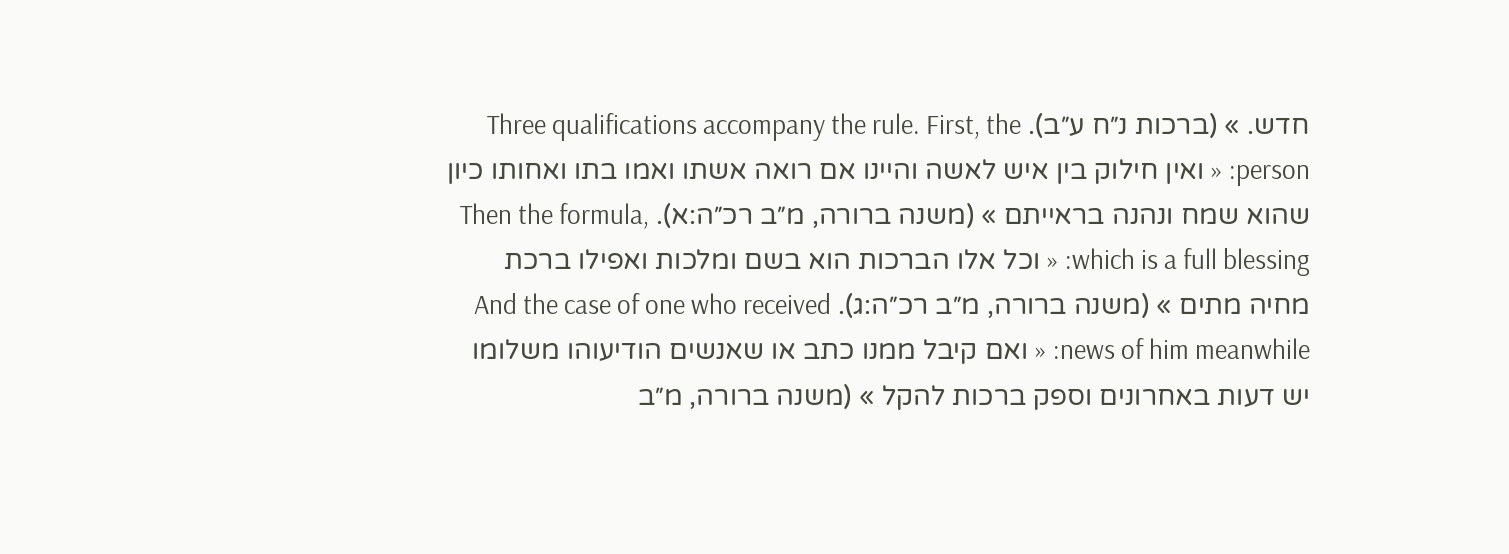חדש. » (ברכות נ״ח ע״ב). Three qualifications accompany the rule. First, the person: « ואין חילוק בין איש לאשה והיינו אם רואה אשתו ואמו בתו ואחותו כיון שהוא שמח ונהנה בראייתם » (משנה ברורה, מ״ב רכ״ה:א). Then the formula, which is a full blessing: « וכל אלו הברכות הוא בשם ומלכות ואפילו ברכת מחיה מתים » (משנה ברורה, מ״ב רכ״ה:ג). And the case of one who received news of him meanwhile: « ואם קיבל ממנו כתב או שאנשים הודיעוהו משלומו יש דעות באחרונים וספק ברכות להקל » (משנה ברורה, מ״ב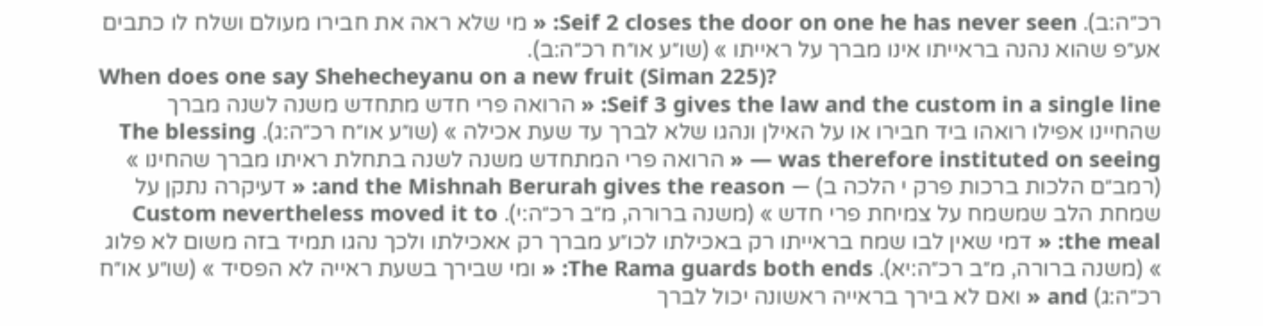רכ״ה:ב). Seif 2 closes the door on one he has never seen: « מי שלא ראה את חבירו מעולם ושלח לו כתבים אע״פ שהוא נהנה בראייתו אינו מברך על ראייתו » (שו״ע או״ח רכ״ה:ב).
When does one say Shehecheyanu on a new fruit (Siman 225)?
Seif 3 gives the law and the custom in a single line: « הרואה פרי חדש מתחדש משנה לשנה מברך שהחיינו אפילו רואהו ביד חבירו או על האילן ונהגו שלא לברך עד שעת אכילה » (שו״ע או״ח רכ״ה:ג). The blessing was therefore instituted on seeing — « הרואה פרי המתחדש משנה לשנה בתחלת ראיתו מברך שהחינו » (רמב״ם הלכות ברכות פרק י הלכה ב) — and the Mishnah Berurah gives the reason: « דעיקרה נתקן על שמחת הלב שמשמח על צמיחת פרי חדש » (משנה ברורה, מ״ב רכ״ה:י). Custom nevertheless moved it to the meal: « דמי שאין לבו שמח בראייתו רק באכילתו לכו״ע מברך רק אאכילתו ולכך נהגו תמיד בזה משום לא פלוג » (משנה ברורה, מ״ב רכ״ה:יא). The Rama guards both ends: « ומי שבירך בשעת ראייה לא הפסיד » (שו״ע או״ח רכ״ה:ג) and « ואם לא בירך בראייה ראשונה יכול לברך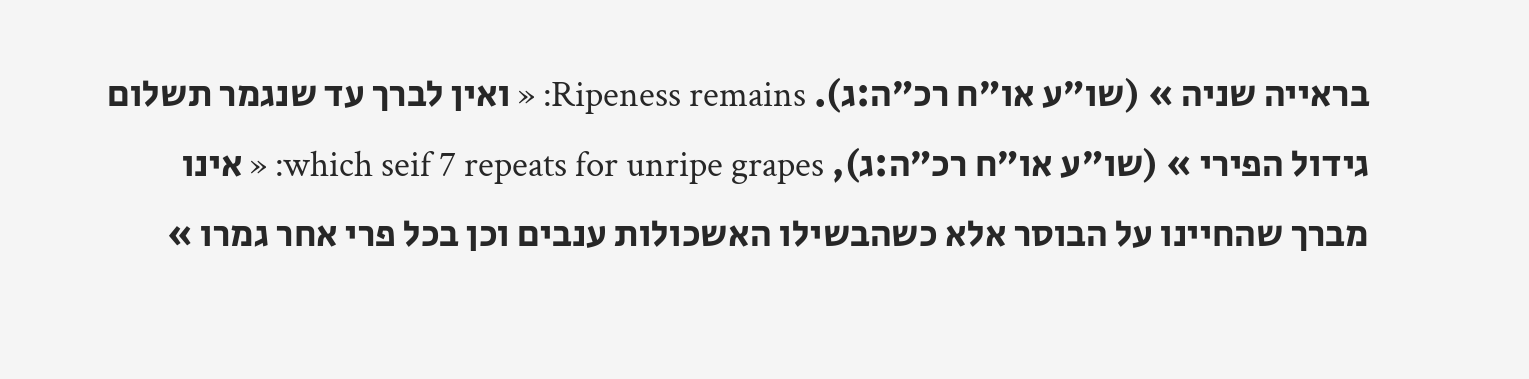בראייה שניה » (שו״ע או״ח רכ״ה:ג). Ripeness remains: « ואין לברך עד שנגמר תשלום גידול הפירי » (שו״ע או״ח רכ״ה:ג), which seif 7 repeats for unripe grapes: « אינו מברך שהחיינו על הבוסר אלא כשהבשילו האשכולות ענבים וכן בכל פרי אחר גמרו »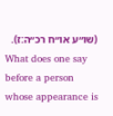(שו״ע או״ח רכ״ה:ז).
What does one say before a person whose appearance is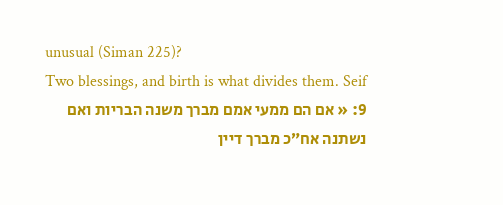unusual (Siman 225)?
Two blessings, and birth is what divides them. Seif 9: « אם הם ממעי אמם מברך משנה הבריות ואם נשתנה אח״כ מברך דיין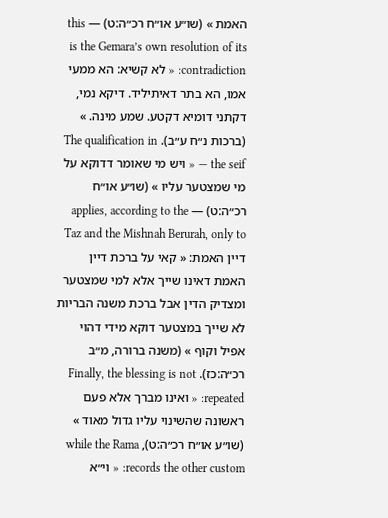האמת » (שו״ע או״ח רכ״ה:ט) — this is the Gemara’s own resolution of its contradiction: « לא קשיא: הא ממעי אמו, הא בתר דאיתיליד. דיקא נמי, דקתני דומיא דקטע. שמע מינה. » (ברכות נ״ח ע״ב). The qualification in the seif — « ויש מי שאומר דדוקא על מי שמצטער עליו » (שו״ע או״ח רכ״ה:ט) — applies, according to the Taz and the Mishnah Berurah, only to דיין האמת: « קאי על ברכת דיין האמת דאינו שייך אלא למי שמצטער ומצדיק הדין אבל ברכת משנה הבריות לא שייך במצטער דוקא מידי דהוי אפיל וקוף » (משנה ברורה, מ״ב רכ״ה:כז). Finally, the blessing is not repeated: « ואינו מברך אלא פעם ראשונה שהשינוי עליו גדול מאוד » (שו״ע או״ח רכ״ה:ט), while the Rama records the other custom: « וי״א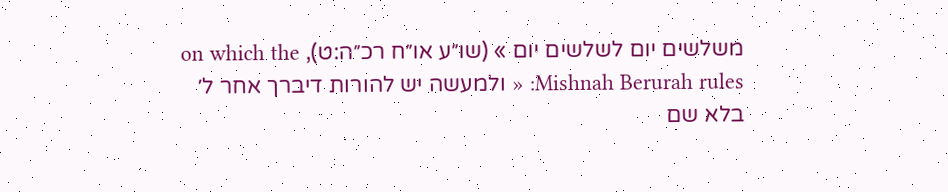משלשים יום לשלשים יום » (שו״ע או״ח רכ״ה:ט), on which the Mishnah Berurah rules: « ולמעשה יש להורות דיברך אחר ל׳ בלא שם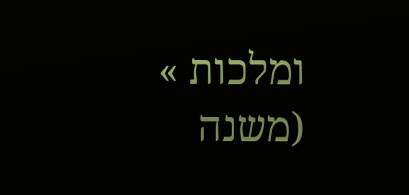ומלכות » (משנה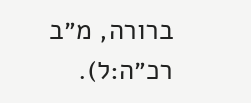ברורה, מ״ב רכ״ה:ל).